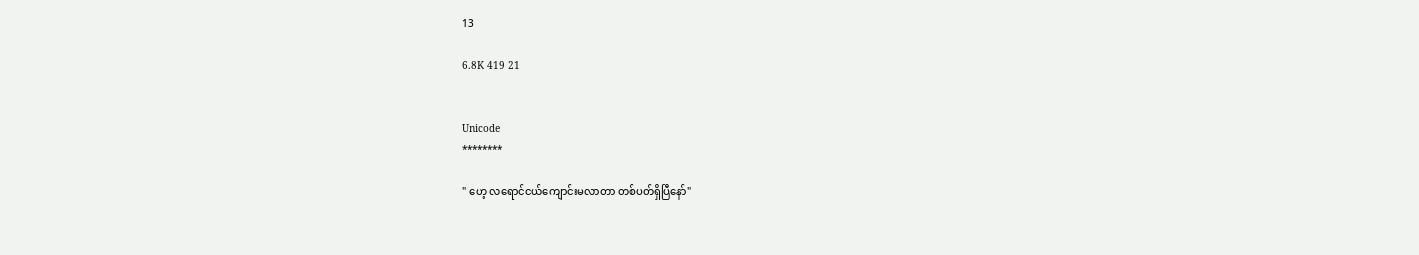13

6.8K 419 21


Unicode
********

" ဟေ့ လရောင်ငယ်ကျောင်းမလာတာ တစ်ပတ်ရှိပြီနော်"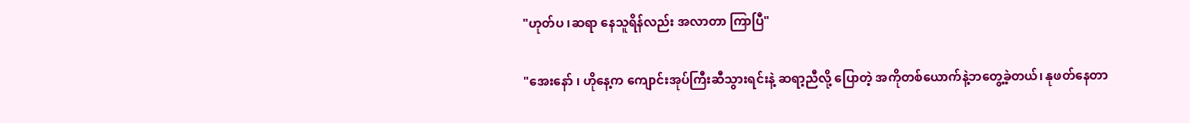"ဟုတ်ပ ၊ဆရာ နေသူရိန်လည်း အလာတာ ကြာပြီ"

"အေးနော် ၊ ဟိုနေ့က ကျောင်းအုပ်ကြီးဆီသွားရင်းနဲ့ ဆရာ့ညီလို့ ပြောတဲ့ အကိုတစ်ယောက်နဲ့ဘတွေ့ခဲ့တယ်၊ နုဖတ်နေတာ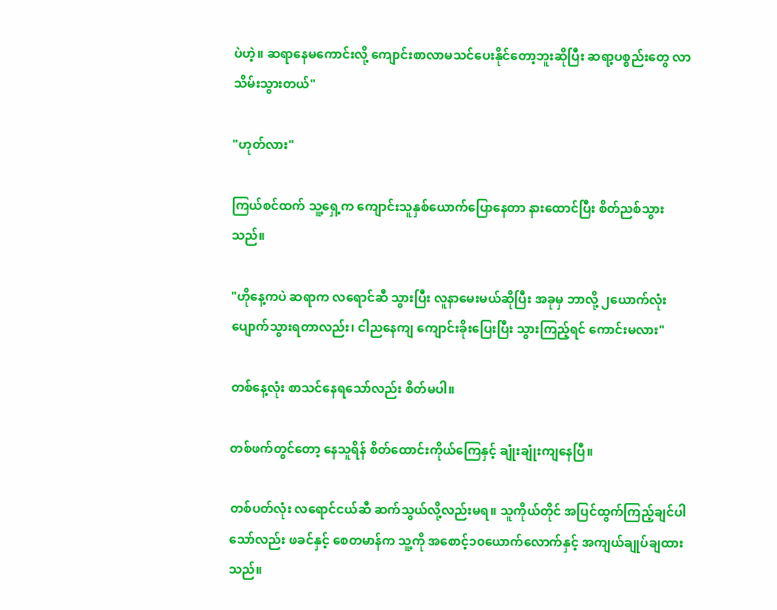ပဲဟဲ့။ ဆရာနေမကောင်းလို့ ကျောင်းစာလာမသင်ပေးနိုင်တော့ဘူးဆိုပြီး ဆရာ့ပစ္စည်းတွေ လာသိမ်းသွားတယ်"

"ဟုတ်လား"

ကြယ်စင်ထက် သူ့ရှေ့က ကျောင်းသူနှစ်ယောက်ပြောနေတာ နားထောင်ပြီး စိတ်ညစ်သွားသည်။

"ဟိုနေ့ကပဲ ဆရာက လရောင်ဆီ သွားပြီး လူနာမေးမယ်ဆိုပြီး အခုမှ ဘာလို့ ၂ယောက်လုံး ပျောက်သွားရတာလည်း၊ ငါညနေကျ ကျောင်းခိုးပြေးပြီး သွားကြည့်ရင် ကောင်းမလား"

တစ်နေ့လုံး စာသင်နေရသော်လည်း စိတ်မပါ။

တစ်ဖက်တွင်တော့ နေသူရိန် စိတ်ထောင်းကိုယ်ကြေနှင့် ချုံးချုံးကျနေပြီ။

တစ်ပတ်လုံး လရောင်ငယ်ဆီ ဆက်သွယ်လို့လည်းမရ။ သူကိုယ်တိုင် အပြင်ထွက်ကြည့်ချင်ပါသော်လည်း ဖခင်နှင့် စေတမာန်က သူ့ကို အစောင့်၁၀ယောက်လောက်နှင့် အကျယ်ချုပ်ချထားသည်။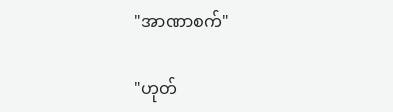"အာဏာစက်"

"ဟုတ်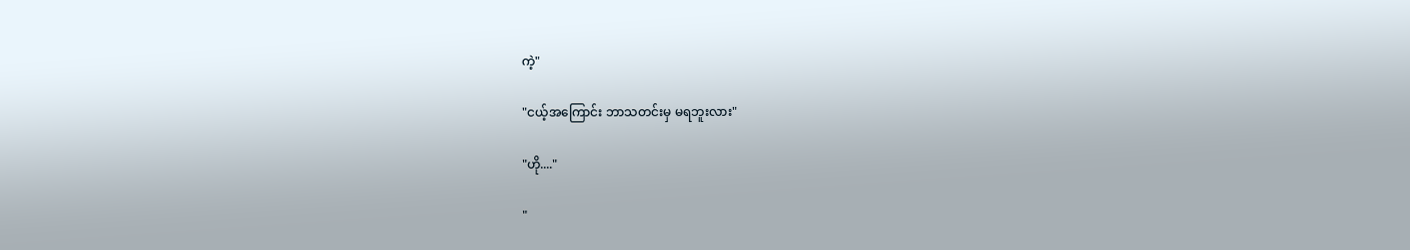ကဲ့"

"ငယ့်အကြောင်း ဘာသတင်းမှ မရဘူးလား"

"ဟို...."

"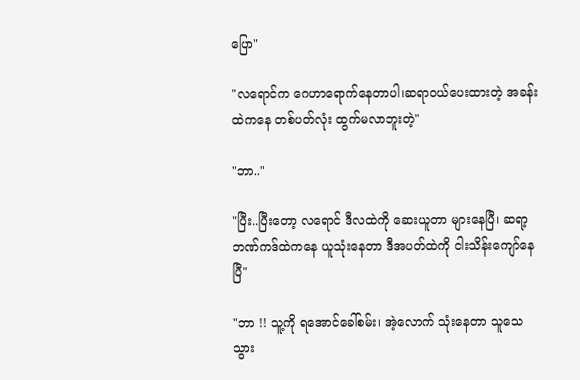ပြော"

"လရောင်က ဂေဟာရောက်နေတာပါ၊ဆရာဝယ်ပေးထားတဲ့ အခန်းထဲကနေ တစ်ပတ်လုံး ထွက်မလာဘူးတဲ့"

"ဘာ.."

"ပြီး..ပြီးတော့ လရောင် ဒီလထဲကို ဆေးယူတာ များနေပြီ၊ ဆရာ့ဘဏ်ကဒ်ထဲကနေ ယူသုံးနေတာ ဒီအပတ်ထဲကို ငါးသိန်းကျော်နေပြီ"

"ဘာ !! သူ့ကို ရအောင်ခေါ်စမ်း၊ အဲ့လောက် သုံးနေတာ သူသေသွား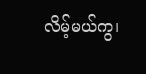လိမ့်မယ်ကွ၊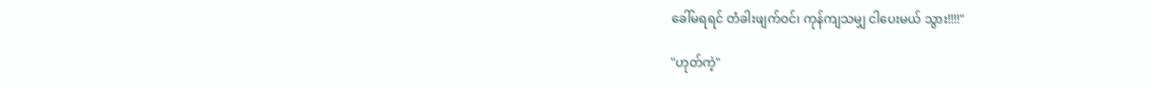ခေါ်မရရင် တံခါးဖျက်ဝင်၊ ကုန်ကျသမျှ ငါပေးမယ် သွား!!!!"

"ဟုတ်ကဲ့"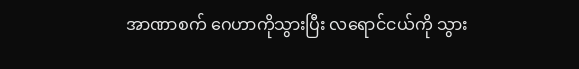အာဏာစက် ဂေဟာကိုသွားပြီး လရောင်ငယ်ကို သွား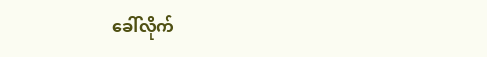ခေါ်လိုက်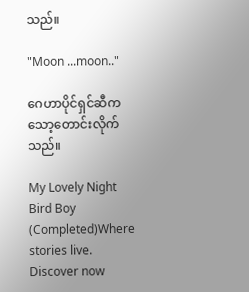သည်။

"Moon ...moon.."

ဂေဟာပိုင်ရှင်ဆီက သော့တောင်းလိုက်သည်။

My Lovely Night Bird Boy (Completed)Where stories live. Discover now